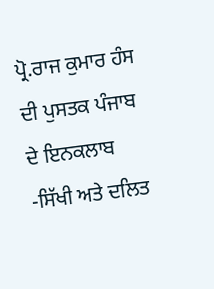ਪ੍ਰੋ.ਰਾਜ ਕੁਮਾਰ ਹੰਸ ਦੀ ਪੁਸਤਕ ਪੰਜਾਬ ਦੇ ਇਨਕਲਾਬ -ਸਿੱਖੀ ਅਤੇ ਦਲਿਤ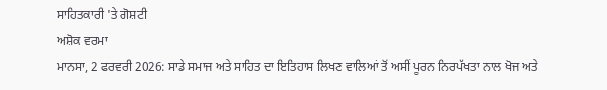ਸਾਹਿਤਕਾਰੀ 'ਤੇ ਗੋਸ਼ਟੀ
ਅਸ਼ੋਕ ਵਰਮਾ
ਮਾਨਸਾ, 2 ਫਰਵਰੀ 2026: ਸਾਡੇ ਸਮਾਜ ਅਤੇ ਸਾਹਿਤ ਦਾ ਇਤਿਹਾਸ ਲਿਖਣ ਵਾਲਿਆਂ ਤੋਂ ਅਸੀਂ ਪੂਰਨ ਨਿਰਪੱਖਤਾ ਨਾਲ ਖੋਜ ਅਤੇ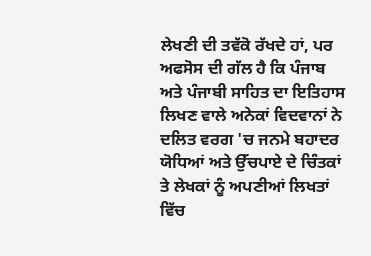ਲੇਖਣੀ ਦੀ ਤਵੱਕੋ ਰੱਖਦੇ ਹਾਂ, ਪਰ ਅਫਸੋਸ ਦੀ ਗੱਲ ਹੈ ਕਿ ਪੰਜਾਬ ਅਤੇ ਪੰਜਾਬੀ ਸਾਹਿਤ ਦਾ ਇਤਿਹਾਸ ਲਿਖਣ ਵਾਲੇ ਅਨੇਕਾਂ ਵਿਦਵਾਨਾਂ ਨੇ ਦਲਿਤ ਵਰਗ 'ਚ ਜਨਮੇ ਬਹਾਦਰ ਯੋਧਿਆਂ ਅਤੇ ਉੱਚਪਾਏ ਦੇ ਚਿੰਤਕਾਂ ਤੇ ਲੇਖਕਾਂ ਨੂੰ ਅਪਣੀਆਂ ਲਿਖਤਾਂ ਵਿੱਚ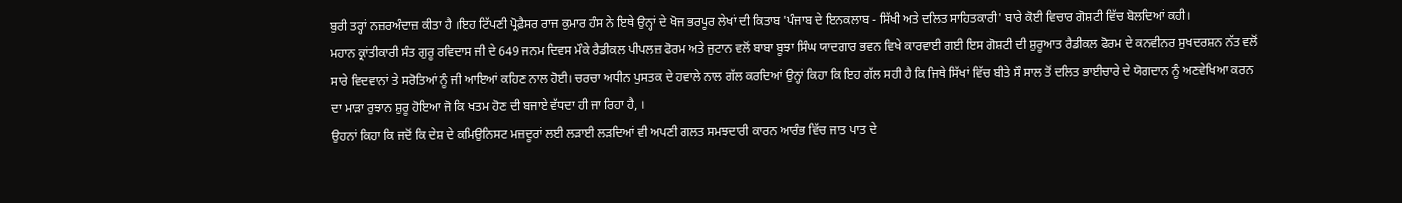ਬੁਰੀ ਤਰ੍ਹਾਂ ਨਜ਼ਰਅੰਦਾਜ਼ ਕੀਤਾ ਹੈ ।ਇਹ ਟਿੱਪਣੀ ਪ੍ਰੋਫ਼ੈਸਰ ਰਾਜ ਕੁਮਾਰ ਹੰਸ ਨੇ ਇਥੇ ਉਨ੍ਹਾਂ ਦੇ ਖੋਜ ਭਰਪੂਰ ਲੇਖਾਂ ਦੀ ਕਿਤਾਬ 'ਪੰਜਾਬ ਦੇ ਇਨਕਲਾਬ - ਸਿੱਖੀ ਅਤੇ ਦਲਿਤ ਸਾਹਿਤਕਾਰੀ' ਬਾਰੇ ਕੋਈ ਵਿਚਾਰ ਗੋਸ਼ਟੀ ਵਿੱਚ ਬੋਲਦਿਆਂ ਕਹੀ।
ਮਹਾਨ ਕ੍ਰਾਂਤੀਕਾਰੀ ਸੰਤ ਗੁਰੂ ਰਵਿਦਾਸ ਜੀ ਦੇ 649 ਜਨਮ ਦਿਵਸ ਮੌਕੇ ਰੈਡੀਕਲ ਪੀਪਲਜ਼ ਫੋਰਮ ਅਤੇ ਜੁਟਾਨ ਵਲੋਂ ਬਾਬਾ ਬੂਝਾ ਸਿੰਘ ਯਾਦਗਾਰ ਭਵਨ ਵਿਖੇ ਕਾਰਵਾਈ ਗਈ ਇਸ ਗੋਸ਼ਟੀ ਦੀ ਸ਼ੁਰੂਆਤ ਰੈਡੀਕਲ ਫੋਰਮ ਦੇ ਕਨਵੀਨਰ ਸੁਖਦਰਸ਼ਨ ਨੱਤ ਵਲੋਂ ਸਾਰੇ ਵਿਦਵਾਨਾਂ ਤੇ ਸਰੋਤਿਆਂ ਨੂੰ ਜੀ ਆਇਆਂ ਕਹਿਣ ਨਾਲ ਹੋਈ। ਚਰਚਾ ਅਧੀਨ ਪੁਸਤਕ ਦੇ ਹਵਾਲੇ ਨਾਲ ਗੱਲ ਕਰਦਿਆਂ ਉਨ੍ਹਾਂ ਕਿਹਾ ਕਿ ਇਹ ਗੱਲ ਸਹੀ ਹੈ ਕਿ ਜਿਥੇ ਸਿੱਖਾਂ ਵਿੱਚ ਬੀਤੇ ਸੌ ਸਾਲ ਤੋਂ ਦਲਿਤ ਭਾਈਚਾਰੇ ਦੇ ਯੋਗਦਾਨ ਨੂੰ ਅਣਵੇਖਿਆ ਕਰਨ ਦਾ ਮਾੜਾ ਰੁਝਾਨ ਸ਼ੁਰੂ ਹੋਇਆ ਜੋ ਕਿ ਖਤਮ ਹੋਣ ਦੀ ਬਜਾਏ ਵੱਧਦਾ ਹੀ ਜਾ ਰਿਹਾ ਹੈ, ।
ਉਹਨਾਂ ਕਿਹਾ ਕਿ ਜਦੋਂ ਕਿ ਦੇਸ਼ ਦੇ ਕਮਿਉਨਿਸਟ ਮਜ਼ਦੂਰਾਂ ਲਈ ਲੜਾਈ ਲੜਦਿਆਂ ਵੀ ਅਪਣੀ ਗਲਤ ਸਮਝਦਾਰੀ ਕਾਰਨ ਆਰੰਭ ਵਿੱਚ ਜਾਤ ਪਾਤ ਦੇ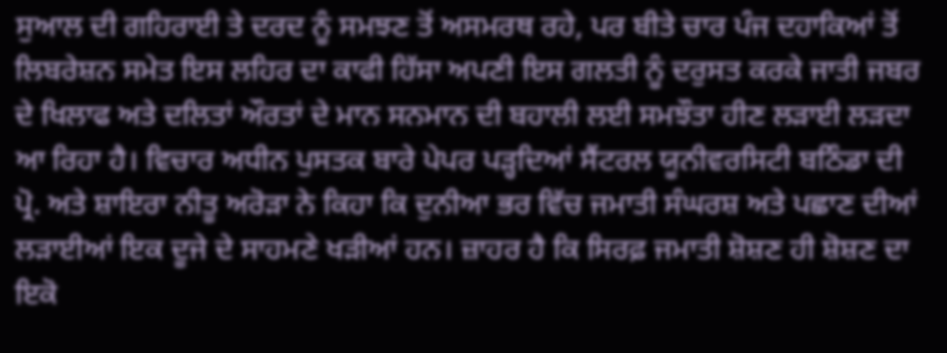ਸੁਆਲ ਦੀ ਗਹਿਰਾਈ ਤੇ ਦਰਦ ਨੂੰ ਸਮਝਣ ਤੋਂ ਅਸਮਰਥ ਰਹੇ, ਪਰ ਬੀਤੇ ਚਾਰ ਪੰਜ ਦਹਾਕਿਆਂ ਤੋਂ ਲਿਬਰੇਸ਼ਨ ਸਮੇਤ ਇਸ ਲਹਿਰ ਦਾ ਕਾਫੀ ਹਿੱਸਾ ਅਪਣੀ ਇਸ ਗਲਤੀ ਨੂੰ ਦਰੁਸਤ ਕਰਕੇ ਜਾਤੀ ਜਬਰ ਦੇ ਖਿਲਾਫ ਅਤੇ ਦਲਿਤਾਂ ਔਰਤਾਂ ਦੇ ਮਾਨ ਸਨਮਾਨ ਦੀ ਬਹਾਲੀ ਲਈ ਸਮਝੌਤਾ ਹੀਣ ਲੜਾਈ ਲੜਦਾ ਆ ਰਿਹਾ ਹੈ। ਵਿਚਾਰ ਅਧੀਨ ਪੁਸਤਕ ਬਾਰੇ ਪੇਪਰ ਪੜ੍ਹਦਿਆਂ ਸੈਂਟਰਲ ਯੂਨੀਵਰਸਿਟੀ ਬਠਿੰਡਾ ਦੀ ਪ੍ਰੋ. ਅਤੇ ਸ਼ਾਇਰਾ ਨੀਤੂ ਅਰੋੜਾ ਨੇ ਕਿਹਾ ਕਿ ਦੁਨੀਆ ਭਰ ਵਿੱਚ ਜਮਾਤੀ ਸੰਘਰਸ਼ ਅਤੇ ਪਛਾਣ ਦੀਆਂ ਲੜਾਈਆਂ ਇਕ ਦੂਜੇ ਦੇ ਸਾਹਮਣੇ ਖੜੀਆਂ ਹਨ। ਜ਼ਾਹਰ ਹੈ ਕਿ ਸਿਰਫ਼ ਜਮਾਤੀ ਸ਼ੋਸ਼ਣ ਹੀ ਸ਼ੋਸ਼ਣ ਦਾ ਇਕੋ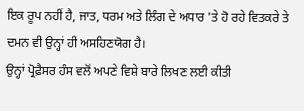ਇਕ ਰੂਪ ਨਹੀਂ ਹੈ, ਜਾਤ, ਧਰਮ ਅਤੇ ਲਿੰਗ ਦੇ ਅਧਾਰ 'ਤੇ ਹੋ ਰਹੇ ਵਿਤਕਰੇ ਤੇ ਦਮਨ ਵੀ ਉਨ੍ਹਾਂ ਹੀ ਅਸਹਿਣਯੋਗ ਹੈ।
ਉਨ੍ਹਾਂ ਪ੍ਰੋਫ਼ੈਸਰ ਹੰਸ ਵਲੋਂ ਅਪਣੇ ਵਿਸ਼ੇ ਬਾਰੇ ਲਿਖਣ ਲਈ ਕੀਤੀ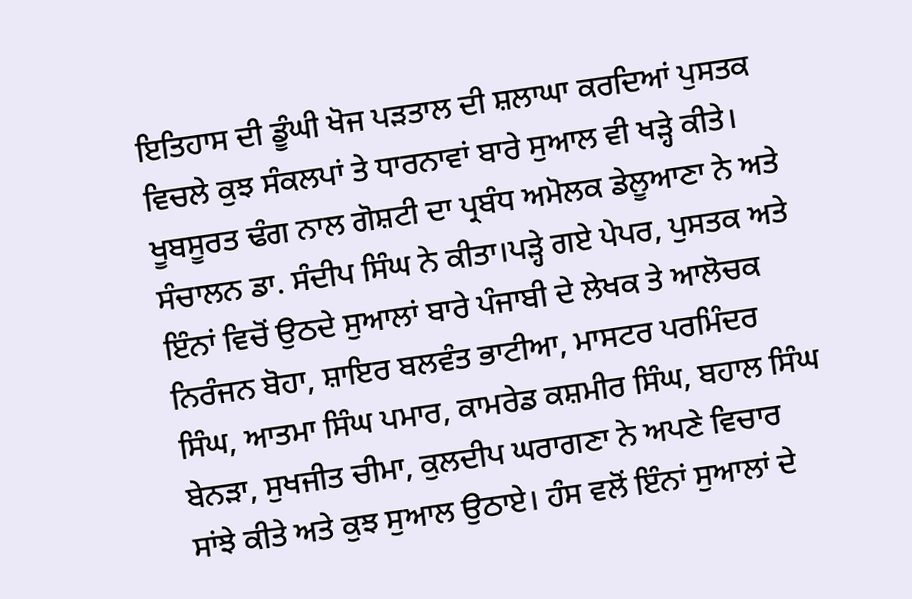ਇਤਿਹਾਸ ਦੀ ਡੂੰਘੀ ਖੋਜ ਪੜਤਾਲ ਦੀ ਸ਼ਲਾਘਾ ਕਰਦਿਆਂ ਪੁਸਤਕ ਵਿਚਲੇ ਕੁਝ ਸੰਕਲਪਾਂ ਤੇ ਧਾਰਨਾਵਾਂ ਬਾਰੇ ਸੁਆਲ ਵੀ ਖੜ੍ਹੇ ਕੀਤੇ। ਖੂਬਸੂਰਤ ਢੰਗ ਨਾਲ ਗੋਸ਼ਟੀ ਦਾ ਪ੍ਰਬੰਧ ਅਮੋਲਕ ਡੇਲੂਆਣਾ ਨੇ ਅਤੇ ਸੰਚਾਲਨ ਡਾ. ਸੰਦੀਪ ਸਿੰਘ ਨੇ ਕੀਤਾ।ਪੜ੍ਹੇ ਗਏ ਪੇਪਰ, ਪੁਸਤਕ ਅਤੇ ਇੰਨਾਂ ਵਿਚੋਂ ਉਠਦੇ ਸੁਆਲਾਂ ਬਾਰੇ ਪੰਜਾਬੀ ਦੇ ਲੇਖਕ ਤੇ ਆਲੋਚਕ ਨਿਰੰਜਨ ਬੋਹਾ, ਸ਼ਾਇਰ ਬਲਵੰਤ ਭਾਟੀਆ, ਮਾਸਟਰ ਪਰਮਿੰਦਰ ਸਿੰਘ, ਆਤਮਾ ਸਿੰਘ ਪਮਾਰ, ਕਾਮਰੇਡ ਕਸ਼ਮੀਰ ਸਿੰਘ, ਬਹਾਲ ਸਿੰਘ ਬੇਨੜਾ, ਸੁਖਜੀਤ ਚੀਮਾ, ਕੁਲਦੀਪ ਘਰਾਗਣਾ ਨੇ ਅਪਣੇ ਵਿਚਾਰ ਸਾਂਝੇ ਕੀਤੇ ਅਤੇ ਕੁਝ ਸੁਆਲ ਉਠਾਏ। ਹੰਸ ਵਲੋਂ ਇੰਨਾਂ ਸੁਆਲਾਂ ਦੇ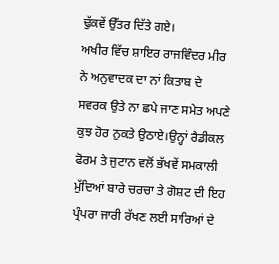ਢੁੱਕਵੇਂ ਉੱਤਰ ਦਿੱਤੇ ਗਏ।
ਅਖੀਰ ਵਿੱਚ ਸ਼ਾਇਰ ਰਾਜਵਿੰਦਰ ਮੀਰ ਨੇ ਅਨੁਵਾਦਕ ਦਾ ਨਾਂ ਕਿਤਾਬ ਦੇ ਸਵਰਕ ਉਤੇ ਨਾ ਛਪੇ ਜਾਣ ਸਮੇਤ ਅਪਣੇ ਕੁਝ ਹੋਰ ਨੁਕਤੇ ਉਠਾਏ।ਉਨ੍ਹਾਂ ਰੈਡੀਕਲ ਫੋਰਮ ਤੇ ਜੁਟਾਨ ਵਲੋਂ ਭੱਖਵੇਂ ਸਮਕਾਲੀ ਮੁੱਦਿਆਂ ਬਾਰੇ ਚਰਚਾ ਤੇ ਗੋਸ਼ਟ ਦੀ ਇਹ ਪ੍ਰੰਪਰਾ ਜਾਰੀ ਰੱਖਣ ਲਈ ਸਾਰਿਆਂ ਦੇ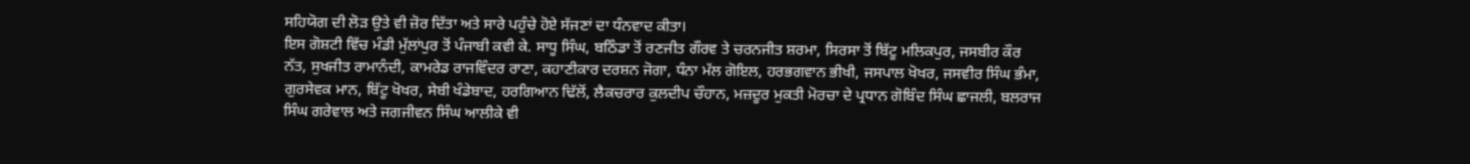ਸਹਿਯੋਗ ਦੀ ਲੋੜ ਉਤੇ ਵੀ ਜ਼ੋਰ ਦਿੱਤਾ ਅਤੇ ਸਾਰੇ ਪਹੁੰਚੇ ਹੋਏ ਸੱਜਣਾਂ ਦਾ ਧੰਨਵਾਦ ਕੀਤਾ।
ਇਸ ਗੋਸ਼ਟੀ ਵਿੱਚ ਮੰਡੀ ਮੁੱਲਾਂਪੁਰ ਤੋਂ ਪੰਜਾਬੀ ਕਵੀ ਕੇ. ਸਾਧੂ ਸਿੰਘ, ਬਠਿੰਡਾ ਤੋਂ ਰਣਜੀਤ ਗੌਰਵ ਤੇ ਚਰਨਜੀਤ ਸ਼ਰਮਾ, ਸਿਰਸਾ ਤੋਂ ਬਿੱਟੂ ਮਲਿਕਪੁਰ, ਜਸਬੀਰ ਕੌਰ ਨੱਤ, ਸੁਖਜੀਤ ਰਾਮਾਨੰਦੀ, ਕਾਮਰੇਡ ਰਾਜਵਿੰਦਰ ਰਾਣਾ, ਕਹਾਣੀਕਾਰ ਦਰਸ਼ਨ ਜੋਗਾ, ਧੰਨਾ ਮੱਲ ਗੋਇਲ, ਹਰਭਗਵਾਨ ਭੀਖੀ, ਜਸਪਾਲ ਖੋਖਰ, ਜਸਵੀਰ ਸਿੰਘ ਭੰਮਾ, ਗੁਰਸੇਵਕ ਮਾਨ, ਬਿੱਟੂ ਖੋਖਰ, ਸੇਬੀ ਖੰਡੇਬਾਦ, ਹਰਗਿਆਨ ਢਿੱਲੋਂ, ਲੈਕਚਰਾਰ ਕੁਲਦੀਪ ਚੌਹਾਨ, ਮਜ਼ਦੂਰ ਮੁਕਤੀ ਮੋਰਚਾ ਦੇ ਪ੍ਰਧਾਨ ਗੋਬਿੰਦ ਸਿੰਘ ਛਾਜਲੀ, ਬਲਰਾਜ ਸਿੰਘ ਗਰੇਵਾਲ ਅਤੇ ਜਗਜੀਵਨ ਸਿੰਘ ਆਲੀਕੇ ਵੀ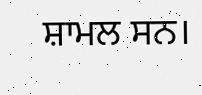ਸ਼ਾਮਲ ਸਨ।